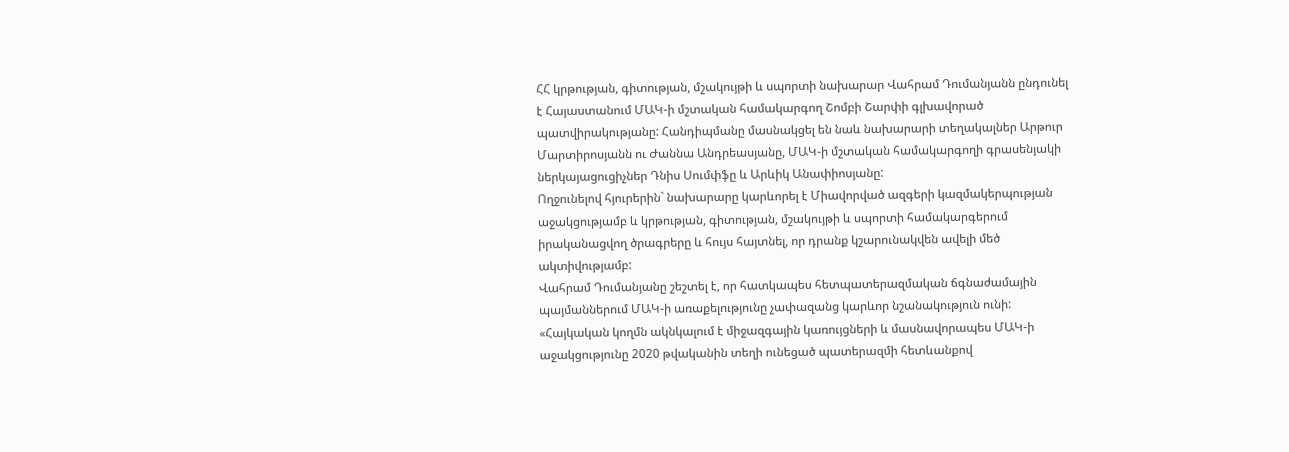ՀՀ կրթության, գիտության, մշակույթի և սպորտի նախարար Վահրամ Դումանյանն ընդունել է Հայաստանում ՄԱԿ-ի մշտական համակարգող Շոմբի Շարփի գլխավորած պատվիրակությանը: Հանդիպմանը մասնակցել են նաև նախարարի տեղակալներ Արթուր Մարտիրոսյանն ու Ժաննա Անդրեասյանը, ՄԱԿ-ի մշտական համակարգողի գրասենյակի ներկայացուցիչներ Դնիս Սումփֆը և Արևիկ Անափիոսյանը:
Ողջունելով հյուրերին` նախարարը կարևորել է Միավորված ազգերի կազմակերպության աջակցությամբ և կրթության, գիտության, մշակույթի և սպորտի համակարգերում իրականացվող ծրագրերը և հույս հայտնել, որ դրանք կշարունակվեն ավելի մեծ ակտիվությամբ:
Վահրամ Դումանյանը շեշտել է, որ հատկապես հետպատերազմական ճգնաժամային պայմաններում ՄԱԿ-ի առաքելությունը չափազանց կարևոր նշանակություն ունի:
«Հայկական կողմն ակնկալում է միջազգային կառույցների և մասնավորապես ՄԱԿ-ի աջակցությունը 2020 թվականին տեղի ունեցած պատերազմի հետևանքով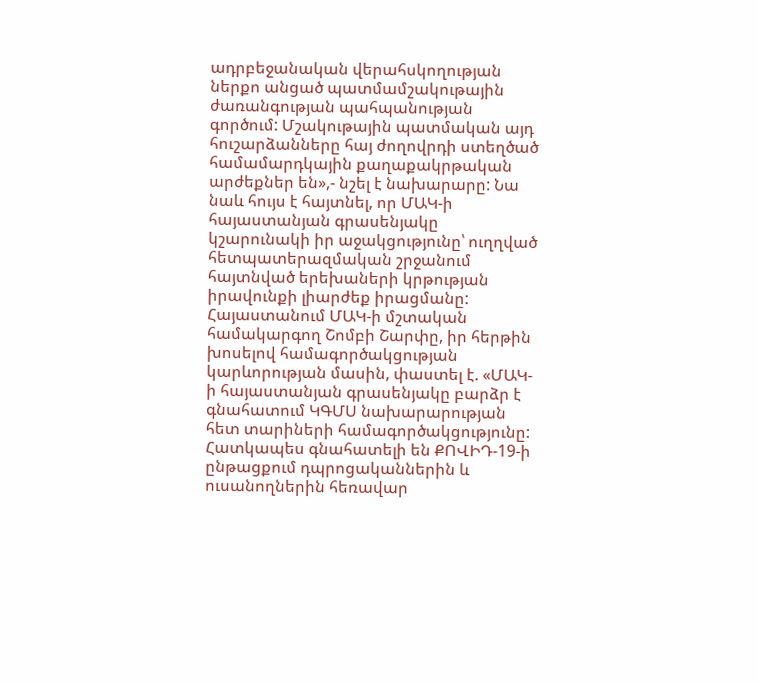ադրբեջանական վերահսկողության ներքո անցած պատմամշակութային ժառանգության պահպանության գործում: Մշակութային պատմական այդ հուշարձանները հայ ժողովրդի ստեղծած համամարդկային քաղաքակրթական արժեքներ են»,- նշել է նախարարը: Նա նաև հույս է հայտնել, որ ՄԱԿ-ի հայաստանյան գրասենյակը կշարունակի իր աջակցությունը՝ ուղղված հետպատերազմական շրջանում հայտնված երեխաների կրթության իրավունքի լիարժեք իրացմանը:
Հայաստանում ՄԱԿ-ի մշտական համակարգող Շոմբի Շարփը, իր հերթին խոսելով համագործակցության կարևորության մասին, փաստել է. «ՄԱԿ-ի հայաստանյան գրասենյակը բարձր է գնահատում ԿԳՄՍ նախարարության հետ տարիների համագործակցությունը: Հատկապես գնահատելի են ՔՈՎԻԴ-19-ի ընթացքում դպրոցականներին և ուսանողներին հեռավար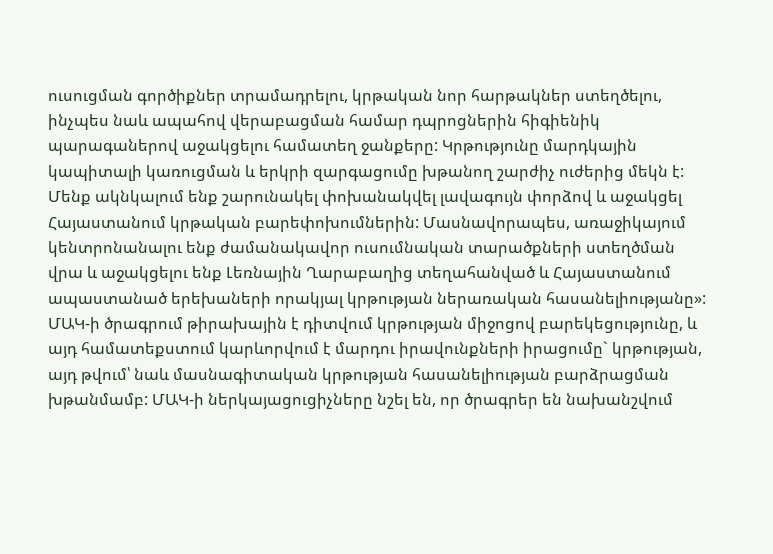ուսուցման գործիքներ տրամադրելու, կրթական նոր հարթակներ ստեղծելու, ինչպես նաև ապահով վերաբացման համար դպրոցներին հիգիենիկ պարագաներով աջակցելու համատեղ ջանքերը: Կրթությունը մարդկային կապիտալի կառուցման և երկրի զարգացումը խթանող շարժիչ ուժերից մեկն է: Մենք ակնկալում ենք շարունակել փոխանակվել լավագույն փորձով և աջակցել Հայաստանում կրթական բարեփոխումներին: Մասնավորապես, առաջիկայում կենտրոնանալու ենք ժամանակավոր ուսումնական տարածքների ստեղծման վրա և աջակցելու ենք Լեռնային Ղարաբաղից տեղահանված և Հայաստանում ապաստանած երեխաների որակյալ կրթության ներառական հասանելիությանը»:
ՄԱԿ-ի ծրագրում թիրախային է դիտվում կրթության միջոցով բարեկեցությունը, և այդ համատեքստում կարևորվում է մարդու իրավունքների իրացումը` կրթության, այդ թվում՝ նաև մասնագիտական կրթության հասանելիության բարձրացման խթանմամբ: ՄԱԿ-ի ներկայացուցիչները նշել են, որ ծրագրեր են նախանշվում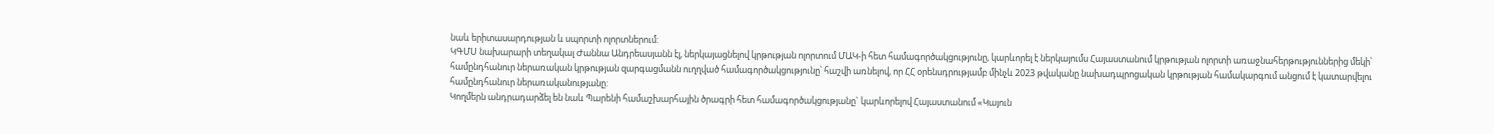նաև երիտասարդության և սպորտի ոլորտներում:
ԿԳՄՍ նախարարի տեղակալ Ժաննա Անդրեասյանն էլ, ներկայացնելով կրթության ոլորտում ՄԱԿ-ի հետ համագործակցությունը, կարևորել է ներկայումս Հայաստանում կրթության ոլորտի առաջնահերթություններից մեկի՝ համընդհանուր ներառական կրթության զարգացմանն ուղղված համագործակցությունը՝ հաշվի առնելով, որ ՀՀ օրենսդրությամբ մինչև 2023 թվականը նախադպրոցական կրթության համակարգում անցում է կատարվելու համընդհանուր ներառականությանը:
Կողմերն անդրադարձել են նաև Պարենի համաշխարհային ծրագրի հետ համագործակցությանը` կարևորելով Հայաստանում «Կայուն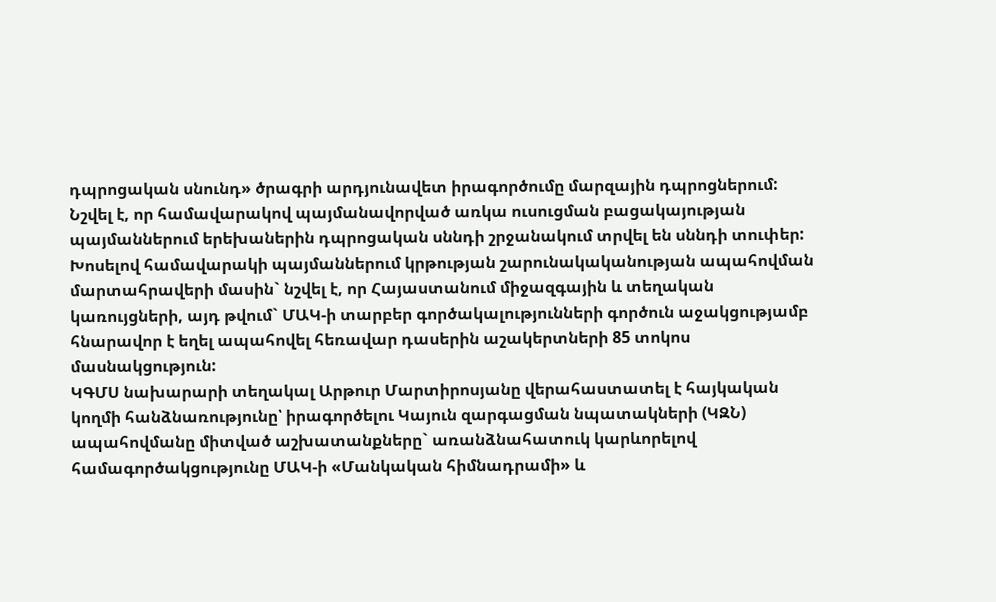դպրոցական սնունդ» ծրագրի արդյունավետ իրագործումը մարզային դպրոցներում: Նշվել է, որ համավարակով պայմանավորված առկա ուսուցման բացակայության պայմաններում երեխաներին դպրոցական սննդի շրջանակում տրվել են սննդի տուփեր:
Խոսելով համավարակի պայմաններում կրթության շարունակականության ապահովման մարտահրավերի մասին` նշվել է, որ Հայաստանում միջազգային և տեղական կառույցների, այդ թվում` ՄԱԿ-ի տարբեր գործակալությունների գործուն աջակցությամբ հնարավոր է եղել ապահովել հեռավար դասերին աշակերտների 85 տոկոս մասնակցություն:
ԿԳՄՍ նախարարի տեղակալ Արթուր Մարտիրոսյանը վերահաստատել է հայկական կողմի հանձնառությունը՝ իրագործելու Կայուն զարգացման նպատակների (ԿԶՆ) ապահովմանը միտված աշխատանքները` առանձնահատուկ կարևորելով համագործակցությունը ՄԱԿ-ի «Մանկական հիմնադրամի» և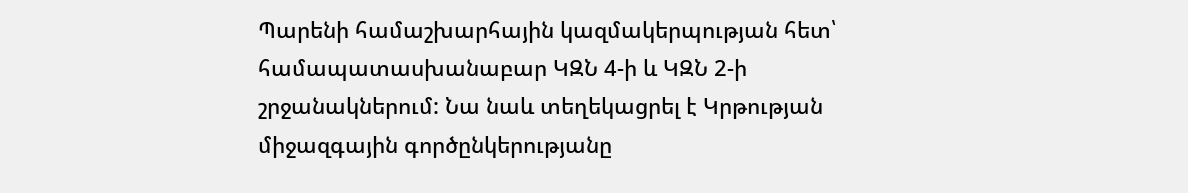Պարենի համաշխարհային կազմակերպության հետ՝ համապատասխանաբար ԿԶՆ 4-ի և ԿԶՆ 2-ի շրջանակներում: Նա նաև տեղեկացրել է Կրթության միջազգային գործընկերությանը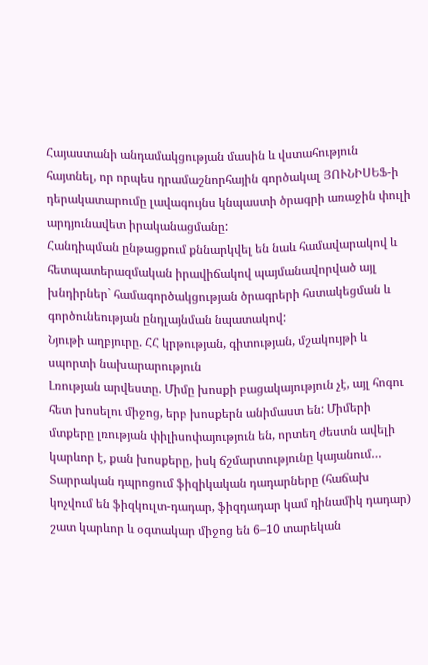Հայաստանի անդամակցության մասին և վստահություն հայտնել, որ որպես դրամաշնորհային գործակալ ՅՈՒՆԻՍԵՖ-ի դերակատարումը լավագույնս կնպաստի ծրագրի առաջին փուլի արդյունավետ իրականացմանը:
Հանդիպման ընթացքում քննարկվել են նաև համավարակով և հետպատերազմական իրավիճակով պայմանավորված այլ խնդիրներ` համագործակցության ծրագրերի հստակեցման և գործունեության ընդլայնման նպատակով:
Նյութի աղբյուրը. ՀՀ կրթության, գիտության, մշակույթի և սպորտի նախարարություն
Լռության արվեստը. Միմը խոսքի բացակայություն չէ, այլ հոգու հետ խոսելու միջոց, երբ խոսքերն անիմաստ են: Միմերի մտքերը լռության փիլիսոփայություն են, որտեղ ժեստն ավելի կարևոր է, քան խոսքերը, իսկ ճշմարտությունը կայանում…
Տարրական դպրոցում ֆիզիկական դադարները (հաճախ կոչվում են ֆիզկուլտ-դադար, ֆիզդադար կամ դինամիկ դադար) շատ կարևոր և օգտակար միջոց են 6–10 տարեկան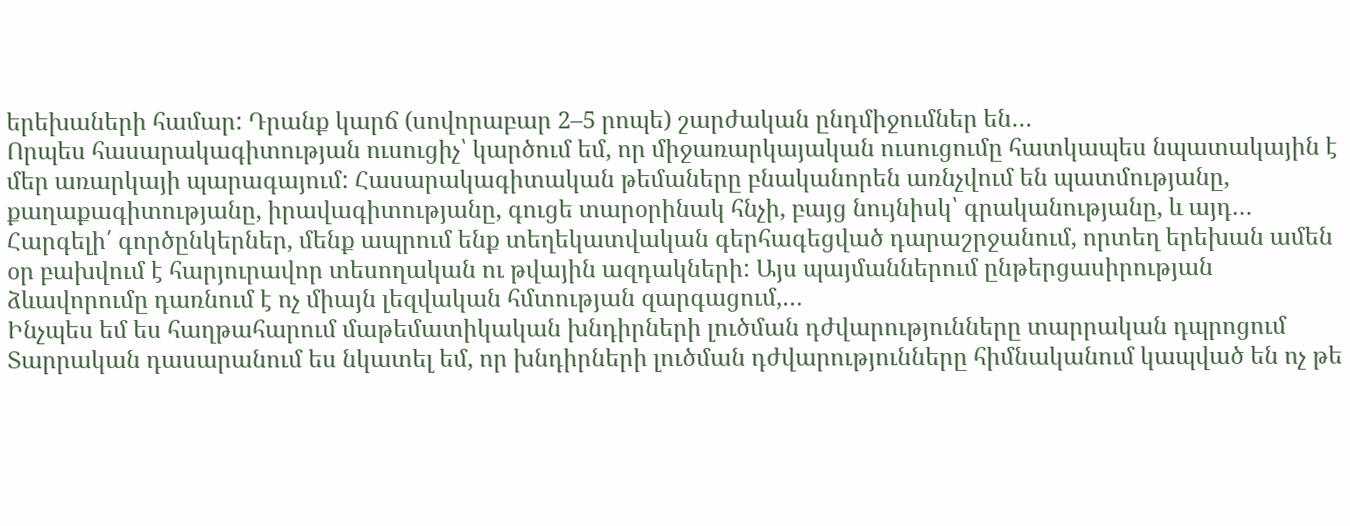երեխաների համար: Դրանք կարճ (սովորաբար 2–5 րոպե) շարժական ընդմիջումներ են…
Որպես հասարակագիտության ուսուցիչ՝ կարծում եմ, որ միջառարկայական ուսուցումը հատկապես նպատակային է մեր առարկայի պարագայում: Հասարակագիտական թեմաները բնականորեն առնչվում են պատմությանը, քաղաքագիտությանը, իրավագիտությանը, գուցե տարօրինակ հնչի, բայց նույնիսկ՝ գրականությանը, և այդ…
Հարգելի՛ գործընկերներ, մենք ապրում ենք տեղեկատվական գերհագեցված դարաշրջանում, որտեղ երեխան ամեն օր բախվում է հարյուրավոր տեսողական ու թվային ազդակների: Այս պայմաններում ընթերցասիրության ձևավորումը դառնում է ոչ միայն լեզվական հմտության զարգացում,…
Ինչպես եմ ես հաղթահարում մաթեմատիկական խնդիրների լուծման դժվարությունները տարրական դպրոցում Տարրական դասարանում ես նկատել եմ, որ խնդիրների լուծման դժվարությունները հիմնականում կապված են ոչ թե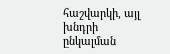հաշվարկի, այլ խնդրի ընկալման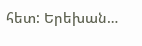հետ: Երեխան…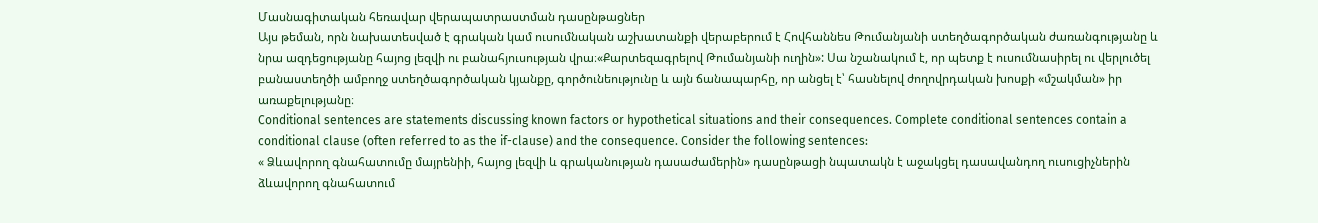Մասնագիտական հեռավար վերապատրաստման դասընթացներ
Այս թեման, որն նախատեսված է գրական կամ ուսումնական աշխատանքի վերաբերում է Հովհաննես Թումանյանի ստեղծագործական ժառանգությանը և նրա ազդեցությանը հայոց լեզվի ու բանահյուսության վրա։«Քարտեզագրելով Թումանյանի ուղին»: Սա նշանակում է, որ պետք է ուսումնասիրել ու վերլուծել բանաստեղծի ամբողջ ստեղծագործական կյանքը, գործունեությունը և այն ճանապարհը, որ անցել է՝ հասնելով ժողովրդական խոսքի «մշակման» իր առաքելությանը։
Conditional sentences are statements discussing known factors or hypothetical situations and their consequences. Complete conditional sentences contain a conditional clause (often referred to as the if-clause) and the consequence. Consider the following sentences:
« Ձևավորող գնահատումը մայրենիի, հայոց լեզվի և գրականության դասաժամերին» դասընթացի նպատակն է աջակցել դասավանդող ուսուցիչներին ձևավորող գնահատում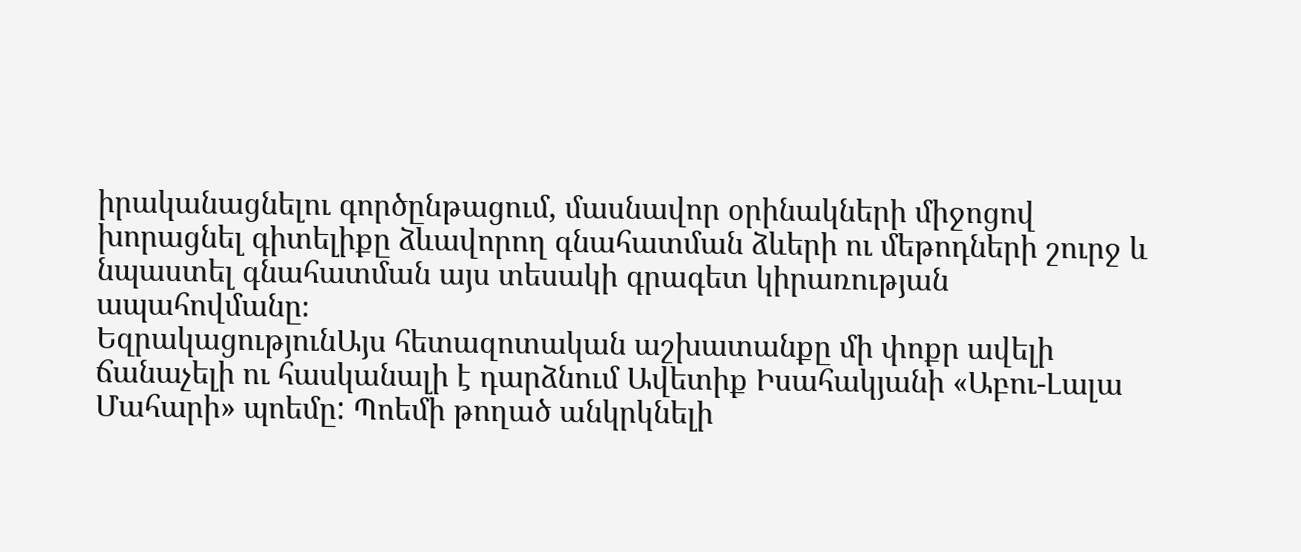իրականացնելու գործընթացում, մասնավոր օրինակների միջոցով խորացնել գիտելիքը ձևավորող գնահատման ձևերի ու մեթոդների շուրջ և նպաստել գնահատման այս տեսակի գրագետ կիրառության ապահովմանը։
ԵզրակացությունԱյս հետազոտական աշխատանքը մի փոքր ավելի ճանաչելի ու հասկանալի է դարձնում Ավետիք Իսահակյանի «Աբու-Լալա Մահարի» պոեմը: Պոեմի թողած անկրկնելի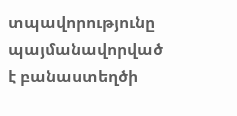տպավորությունը պայմանավորված է բանաստեղծի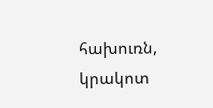հախուռն, կրակոտ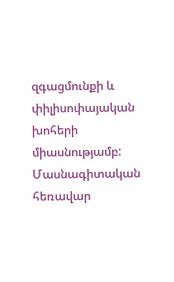զգացմունքի և փիլիսոփայական խոհերի միասնությամբ:
Մասնագիտական հեռավար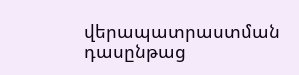վերապատրաստման դասընթաց